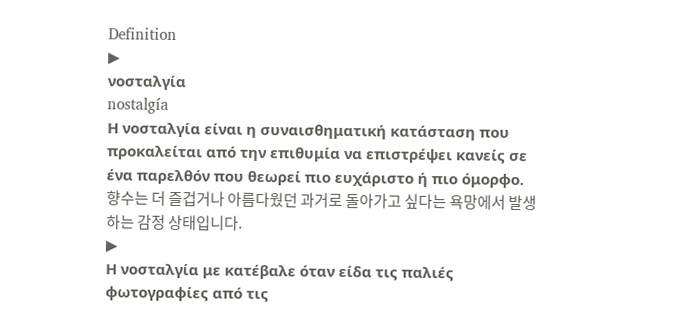Definition
▶
νοσταλγία
nostalgía
Η νοσταλγία είναι η συναισθηματική κατάσταση που προκαλείται από την επιθυμία να επιστρέψει κανείς σε ένα παρελθόν που θεωρεί πιο ευχάριστο ή πιο όμορφο.
향수는 더 즐겁거나 아름다웠던 과거로 돌아가고 싶다는 욕망에서 발생하는 감정 상태입니다.
▶
Η νοσταλγία με κατέβαλε όταν είδα τις παλιές φωτογραφίες από τις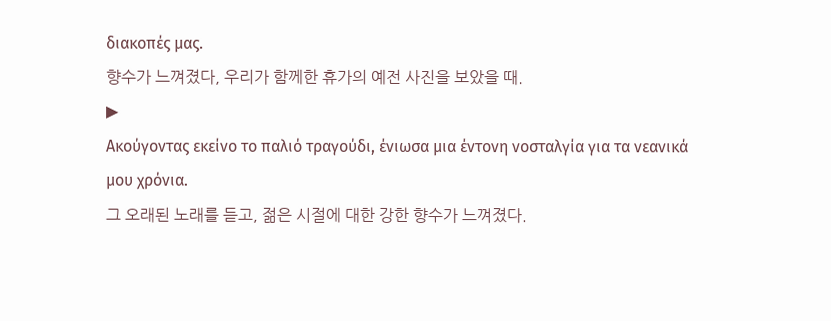διακοπές μας.
향수가 느껴졌다, 우리가 함께한 휴가의 예전 사진을 보았을 때.
▶
Ακούγοντας εκείνο το παλιό τραγούδι, ένιωσα μια έντονη νοσταλγία για τα νεανικά μου χρόνια.
그 오래된 노래를 듣고, 젊은 시절에 대한 강한 향수가 느껴졌다.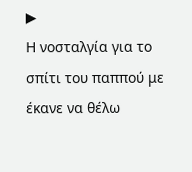▶
Η νοσταλγία για το σπίτι του παππού με έκανε να θέλω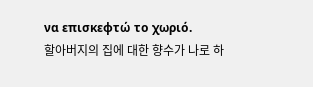να επισκεφτώ το χωριό.
할아버지의 집에 대한 향수가 나로 하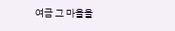여금 그 마을을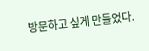방문하고 싶게 만들었다.